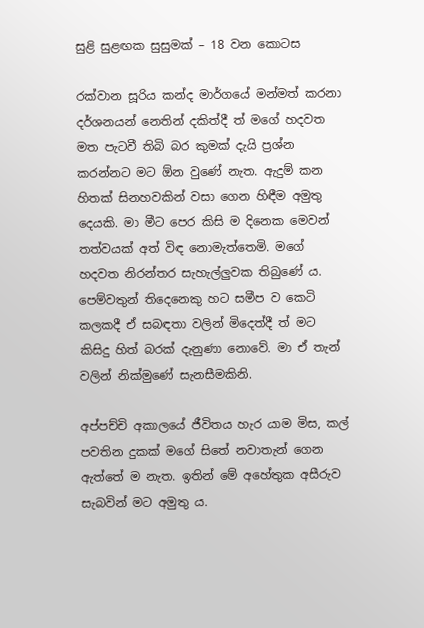සුළි සුළඟක සුසුමක් – 18 වන කොටස

රක්වාන සූරිය කන්ද මාර්ගයේ මන්මත් කරනා දර්ශනයන් නෙතින් දකිත්දී ත් මගේ හදවත මත පැටවී තිබි බර කුමක් දැයි ප්‍රශ්න කරන්නට මට ඕන වුණේ නැත. ඇදුම් කන හිතක් සිනහවකින් වසා ගෙන හිඳීම අමුතු දෙයකි. මා මීට පෙර කිසි ම දිනෙක මෙවන් තත්වයක් අත් විඳ නොමැත්තෙමි. මගේ හදවත නිරන්තර සැහැල්ලුවක තිබුණේ ය. පෙම්වතුන් තිදෙනෙකු හට සමීප ව කෙටි කලකදී ඒ සබඳතා වලින් මිදෙත්දී ත් මට කිසිදු හිත් බරක් දැනුණා නොවේ. මා ඒ තැන් වලින් නික්මුණේ සැනසීමකිනි.

අප්පච්චි අකාලයේ ජීවිතය හැර යාම මිස, කල් පවතින දුකක් මගේ සිතේ නවාතැන් ගෙන ඇත්තේ ම නැත. ඉතින් මේ අහේතුක අසීරුව සැබවින් මට අමුතු ය.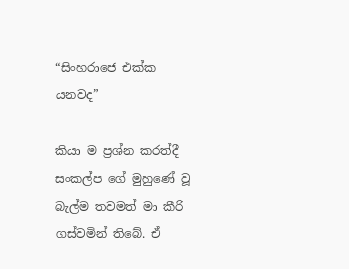“සිංහරාජෙ එක්ක යනවද”

කියා ම ප්‍රශ්න කරත්දී සංකල්ප ගේ මුහුණේ වූ බැල්ම තවමත් මා කීරි ගස්වමින් තිබේ. ඒ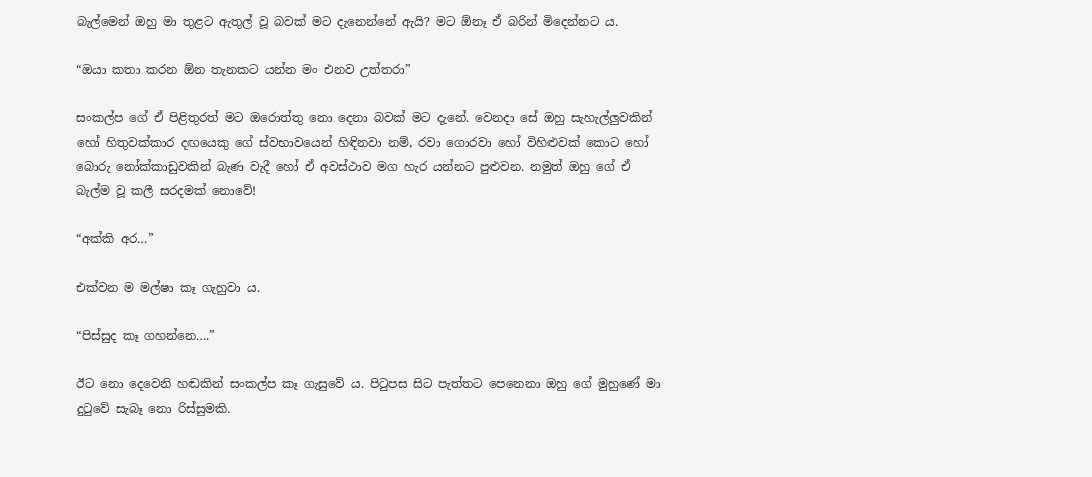බැල්මෙන් ඔහු මා තුළට ඇතුල් වූ බවක් මට දැනෙන්නේ ඇයි? මට ඕනෑ ඒ බරින් මිදෙන්නට ය.

“ඔයා කතා කරන ඕන තැනකට යන්න මං එනව උත්තරා”

සංකල්ප ගේ ඒ පිළිතුරත් මට ඔරොත්තු නො දෙනා බවක් මට දැනේ. වෙනදා සේ ඔහු සැහැල්ලුවකින් හෝ හිතුවක්කාර දඟයෙකු ගේ ස්වභාවයෙන් හිඳිනවා නම්, රවා ගොරවා හෝ විහිළුවක් කොට හෝ බොරු නෝක්කාඩුවකින් බැණ වැදී හෝ ඒ අවස්ථාව මග හැර යන්නට පුළුවන. නමුත් ඔහු ගේ ඒ බැල්ම වූ කලී සරදමක් නොවේ!

“අක්කි අර…”

එක්වන ම මල්ෂා කෑ ගැහුවා ය.

“පිස්සුද කෑ ගහන්නෙ….”

ඊට නො දෙවෙනි හඬකින් සංකල්ප කෑ ගැසුවේ ය. පිටුපස සිට පැත්තට පෙනෙනා ඔහු ගේ මුහුණේ මා දුටුවේ සැබෑ නො රිස්සුමකි.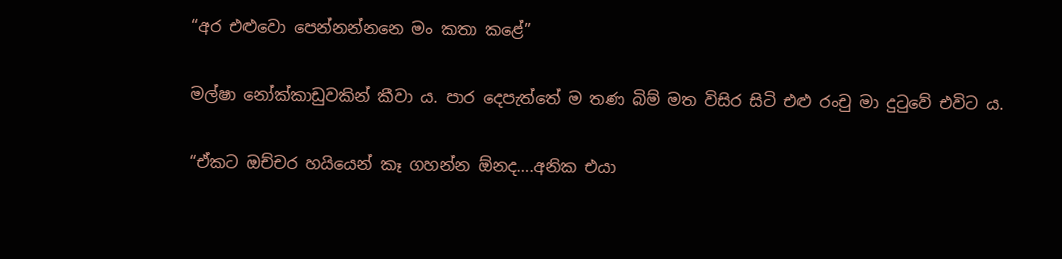“අර එළුවො පෙන්නන්නනෙ මං කතා කළේ”

මල්ෂා නෝක්කාඩුවකින් කීවා ය. පාර දෙපැත්තේ ම තණ බිම් මත විසිර සිටි එළු රංචු මා දුටුවේ එවිට ය.

“ඒකට ඔච්චර හයියෙන් කෑ ගහන්න ඕනද….අනික එයා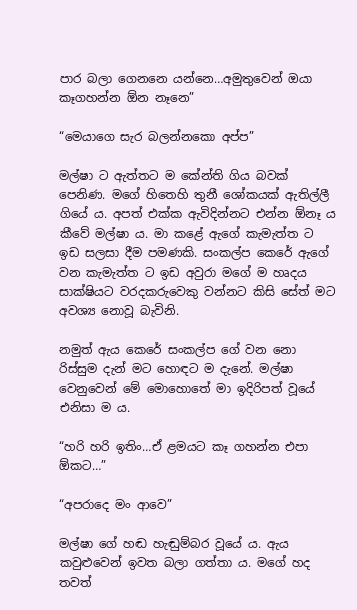පාර බලා ගෙනනෙ යන්නෙ…අමුතුවෙන් ඔයා කෑගහන්න ඕන නෑනෙ”

“මෙයාගෙ සැර බලන්නකො අප්ප”

මල්ෂා ට ඇත්තට ම කේන්ති ගිය බවක් පෙනිණ. මගේ හිතෙහි තුනී ශෝකයක් ඇතිල්ලී ගියේ ය. අපත් එක්ක ඇවිදින්නට එන්න ඕනෑ ය කීවේ මල්ෂා ය. මා කළේ ඇගේ කැමැත්ත ට ඉඩ සලසා දීම පමණකි. සංකල්ප කෙරේ ඇගේ වන කැමැත්ත ට ඉඩ අවුරා මගේ ම හෘදය සාක්ෂියට වරදකරුවෙකු වන්නට කිසි සේත් මට අවශ්‍ය නොවූ බැවිනි.

නමුත් ඇය කෙරේ සංකල්ප ගේ වන නො රිස්සුම දැන් මට හොඳට ම දැනේ. මල්ෂා වෙනුවෙන් මේ මොහොතේ මා ඉදිරිපත් වූයේ එනිසා ම ය.

“හරි හරි ඉතිං…ඒ ළමයට කෑ ගහන්න එපා ඕකට…”

“අපරාදෙ මං ආවෙ”

මල්ෂා ගේ හඬ හැඬුම්බර වූයේ ය. ඇය කවුළුවෙන් ඉවත බලා ගත්තා ය. මගේ හද තවත්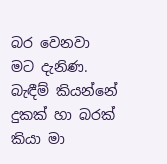බර වෙනවා මට දැනිණ. බැඳීම් කියන්නේ දුකක් හා බරක් කියා මා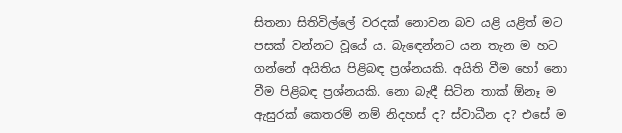සිතනා සිතිවිල්ලේ වරදක් නොවන බව යළි යළිත් මට පසක් වන්නට වූයේ ය. බැඳෙන්නට යන තැන ම හට ගන්නේ අයිතිය පිළිබඳ ප්‍රශ්නයකි. අයිති වීම හෝ නො වීම පිළිබඳ ප්‍රශ්නයකි. නො බැඳී සිටින තාක් ඕනෑ ම ඇසුරක් කෙතරම් නම් නිදහස් ද? ස්වාධීන ද? එසේ ම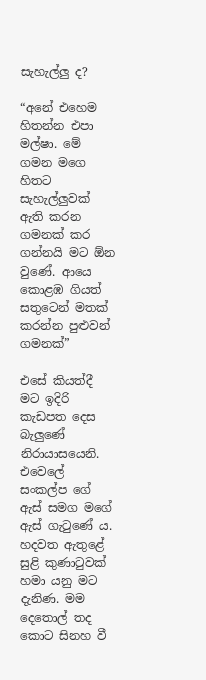සැහැල්ලු ද?

“අනේ එහෙම හිතන්න එපා මල්ෂා. මේ ගමන මගෙ හිතට සැහැල්ලුවක් ඇති කරන ගමනක් කර ගන්නයි මට ඕන වුණේ. ආයෙ කොළඹ ගියත් සතුටෙන් මතක් කරන්න පුළුවන් ගමනක්”

එසේ කියත්දී මට ඉදිරි කැඩපත දෙස බැලුණේ නිරායාසයෙනි. එවෙලේ සංකල්ප ගේ ඇස් සමග මගේ ඇස් ගැටුණේ ය. හදවත ඇතුළේ සුළි කුණාටුවක් හමා යනු මට දැනිණ. මම දෙතොල් තද කොට සිනහ වී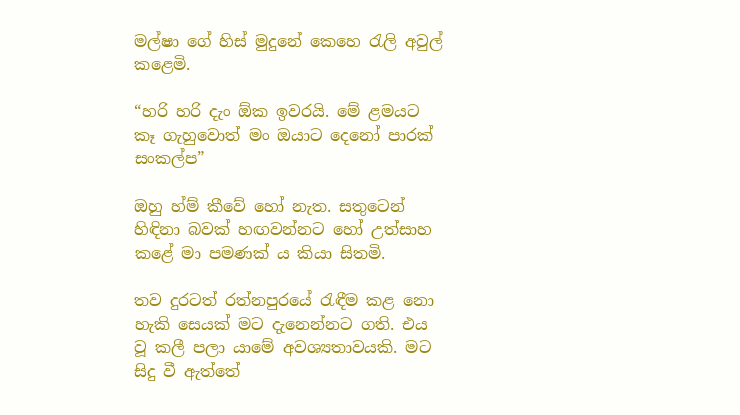මල්ෂා ගේ හිස් මුදුනේ කෙහෙ රැලි අවුල් කළෙමි.

“හරි හරි දැං ඕක ඉවරයි. මේ ළමයට කෑ ගැහුවොත් මං ඔයාට දෙනෝ පාරක් සංකල්ප”

ඔහු හ්ම් කීවේ හෝ නැත. සතුටෙන් හිඳිනා බවක් හඟවන්නට හෝ උත්සාහ කළේ මා පමණක් ය කියා සිතමි.

තව දුරටත් රත්නපුරයේ රැඳීම කළ නො හැකි සෙයක් මට දැනෙන්නට ගති. එය වූ කලී පලා යාමේ අවශ්‍යතාවයකි. මට සිදු වී ඇත්තේ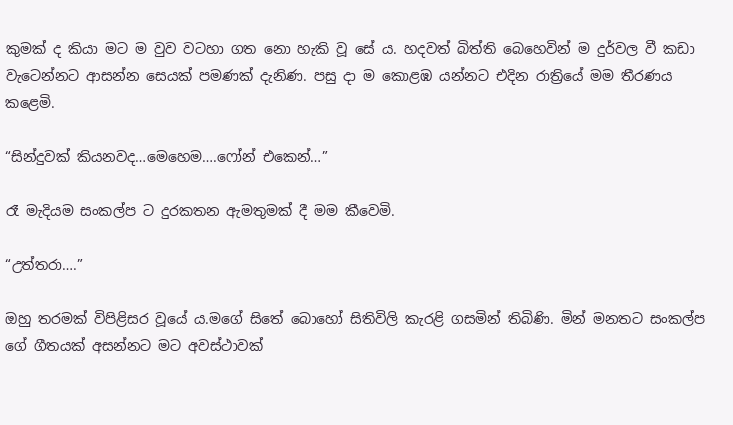කුමක් ද කියා මට ම වුව වටහා ගත නො හැකි වූ සේ ය. හදවත් බිත්ති බෙහෙවින් ම දුර්වල වී කඩා වැටෙන්නට ආසන්න සෙයක් පමණක් දැනිණ. පසු දා ම කොළඹ යන්නට එදින රාත්‍රියේ මම තීරණය කළෙමි.

“සින්දුවක් කියනවද…මෙහෙම….ෆෝන් එකෙන්…”

රෑ මැදියම සංකල්ප ට දුරකතන ඇමතුමක් දී මම කීවෙමි.

“උත්තරා….”

ඔහු තරමක් විපිළිසර වූයේ ය.මගේ සිතේ බොහෝ සිතිවිලි කැරළි ගසමින් තිබිණි. මින් මනතට සංකල්ප ගේ ගීතයක් අසන්නට මට අවස්ථාවක්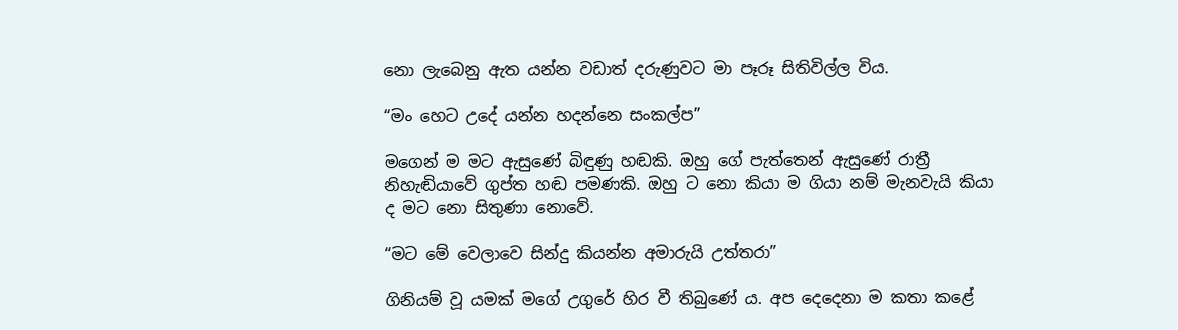නො ලැබෙනු ඇත යන්න වඩාත් දරුණුවට මා පෑරූ සිතිවිල්ල විය.

“මං හෙට උදේ යන්න හදන්නෙ සංකල්ප”

මගෙන් ම මට ඇසුණේ බිඳුණු හඬකි. ඔහු ගේ පැත්තෙන් ඇසුණේ රාත්‍රී නිහැඬියාවේ ගුප්ත හඬ පමණකි. ඔහු ට නො කියා ම ගියා නම් මැනවැයි කියා ද මට නො සිතුණා නොවේ.

“මට මේ වෙලාවෙ සින්දු කියන්න අමාරුයි උත්තරා”

ගිනියම් වූ යමක් මගේ උගුරේ හිර වී තිබුණේ ය. අප දෙදෙනා ම කතා කළේ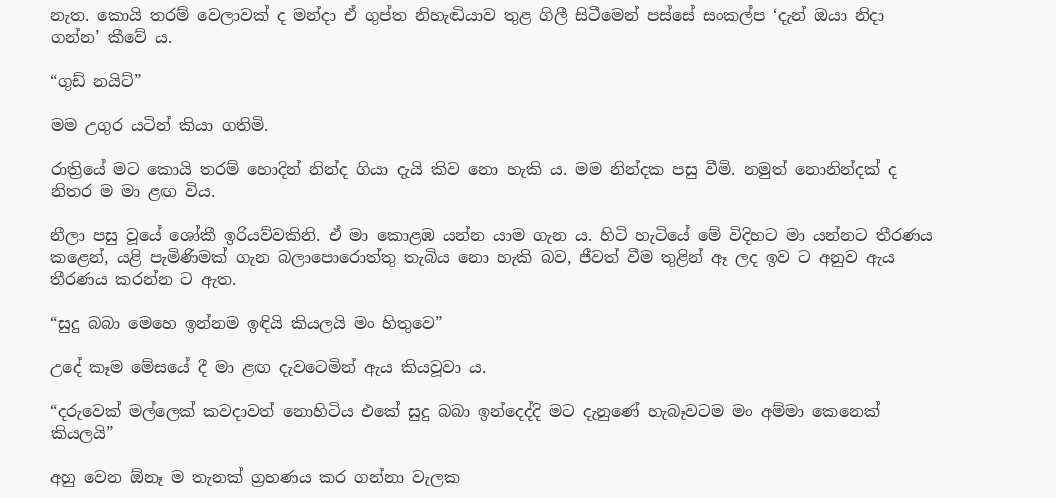නැත. කොයි තරම් වෙලාවක් ද මන්දා ඒ ගුප්ත නිහැඬියාව තුළ ගිලී සිටීමෙන් පස්සේ සංකල්ප ‘දැන් ඔයා නිදා ගන්න’ කීවේ ය.

“ගුඩ් නයිට්”

මම උගුර යටින් කියා ගතිමි.

රාත්‍රියේ මට කොයි තරම් හොදින් නින්ද ගියා දැයි කිව නො හැකි ය. මම නින්දක පසු වීමි. නමුත් නොනින්දක් ද නිතර ම මා ළඟ විය.

නීලා පසු වූයේ ශෝකී ඉරියව්වකිනි. ඒ මා කොළඹ යන්න යාම ගැන ය. හිටි හැටියේ මේ විදිහට මා යන්නට තීරණය කළෙන්, යළි පැමිණිමක් ගැන බලාපොරොත්තු තැබිය නො හැකි බව, ජීවත් වීම තුළින් ඈ ලද ඉව ට අනුව ඇය තීරණය කරන්න ට ඇත.

“සුදු බබා මෙහෙ ඉන්නම ඉඳියි කියලයි මං හිතුවෙ”

උදේ කෑම මේසයේ දී මා ළඟ දැවටෙමින් ඇය කියවූවා ය.

“දරුවෙක් මල්ලෙක් කවදාවත් නොහිටිය එකේ සුදු බබා ඉන්දෙද්දි මට දැනුණේ හැබෑවටම මං අම්මා කෙනෙක් කියලයි”

අහු වෙන ඕනෑ ම තැනක් ග්‍රහණය කර ගන්නා වැලක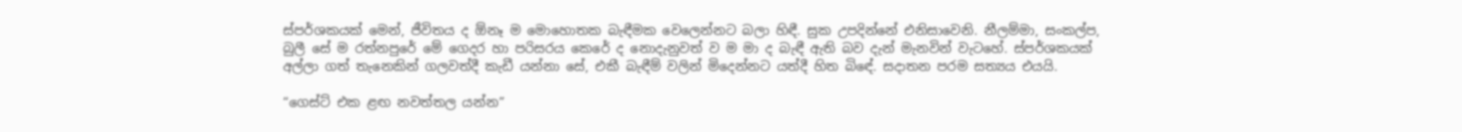ස්පර්ශකයක් මෙන්, ජීවිතය ද ඕනෑ ම මොහොතක බැඳීමක වෙලෙන්නට බලා හිඳී. සුක උපදින්නේ එනිසාවෙනි. නීලම්මා, සංකල්ප, බුලී සේ ම රත්නපුරේ මේ ගෙදර හා පරිසරය කෙරේ ද නොදැනුවත් ව ම මා ද බැඳී ඇති බව දැන් මැනවින් වැටහේ. ස්පර්ශකයක් අල්ලා ගත් තැනෙකින් ගලවත්දී කැඩී යන්නා සේ, එකී බැඳීම් වලින් මිදෙන්නට යත්දී හිත බිඳේ. සදාතන පරම සත්‍යය එයයි.

“ගෙස්ට් එක ළඟ නවත්තල යන්න”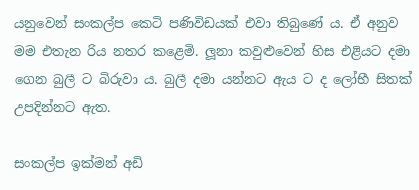යනුවෙන් සංකල්ප කෙටි පණිවිඩයක් එවා තිබුණේ ය. ඒ අනුව මම එතැන රිය නතර කළෙමි. ලූනා කවුළුවෙන් හිස එළියට දමා ගෙන බුලී ට බිරුවා ය. බුලී දමා යන්නට ඇය ට ද ලෝභී සිතක් උපදින්නට ඇත.

සංකල්ප ඉක්මන් අඩි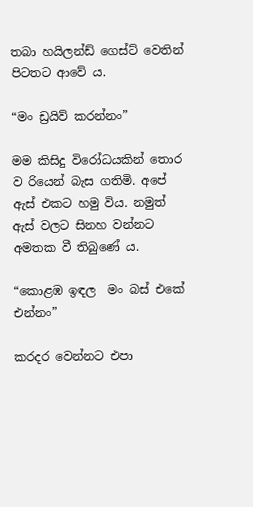තබා හයිලන්ඩ් ගෙස්ට් වෙතින් පිටතට ආවේ ය.

“මං ඩ්‍රයිව් කරන්නං”

මම කිසිදු විරෝධයකින් තොර ව රියෙන් බැස ගතිමි. අපේ ඇස් එකට හමු විය. නමුත් ඇස් වලට සිනහ වන්නට අමතක වී තිබුණේ ය.

“කොළඹ ඉඳල  මං බස් එකේ එන්නං”

කරදර වෙන්නට එපා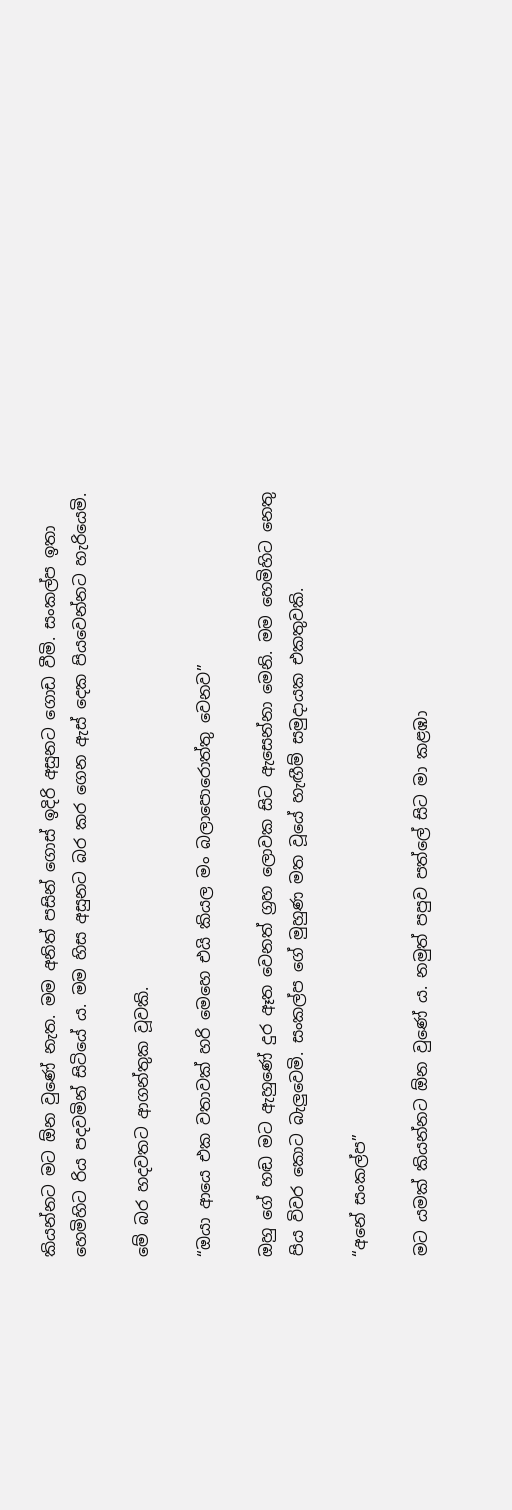කියන්නට මට ඕන වුණේ නැත. මම අනිත් පසින් ගොස් ඉදිරි අසුනට ගොඩ වීමි. සංකල්ප ඉතා හෙමිහිට රිය පදවමින් සිටියේ ය. මම හිස අසුනට බර කර ගෙන ඇස් දෙක පියවෙන්නට හැරියෙමි.

මේ බර හදවතට ආගන්තුක වූවකි.

“ඔයා ආයෙ එක වතාවක් හරි මෙහෙ එයි කියල මං බලාපොරොත්තු වෙනව”

ඔහු ගේ හඬ මට ඇහුණේ දුර ඈත වෙනත් ග්‍රහ ලොවක සිට ඇසෙන්නා මෙනි. මම හෙමිහිට නෙතු පිය විවර කොට බැලුවෙමි. සංකල්ප ගේ මුහුණ මත වූයේ හැඟීම් සමුදායක එකතුවකි.

“අනේ සංකල්ප”

මට යමක් කියන්නට ඕන වුණේ ය. නමුත් පපුව පත්ලේ සිට මා කළඹා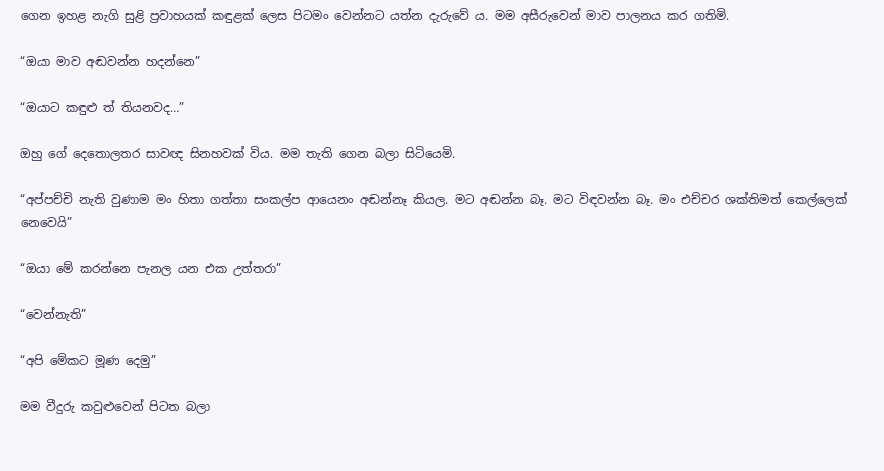ගෙන ඉහළ නැගි සුළි ප්‍රවාහයක් කඳුළක් ලෙස පිටමං වෙන්නට යත්න දැරුවේ ය. මම අසීරුවෙන් මාව පාලනය කර ගතිමි.

“ඔයා මාව අඬවන්න හදන්නෙ”

“ඔයාට කඳුළු ත් තියනවද…”

ඔහු ගේ දෙතොලතර සාවඥ සිනහවක් විය. මම තැති ගෙන බලා සිටියෙමි.

“අප්පච්චි නැති වුණාම මං හිතා ගත්තා සංකල්ප ආයෙනං අඬන්නෑ කියල. මට අඬන්න බෑ. මට විඳවන්න බෑ. මං එච්චර ශක්තිමත් කෙල්ලෙක් නෙවෙයි”

“ඔයා මේ කරන්නෙ පැනල යන එක උත්තරා”

“වෙන්නැති”

“අපි මේකට මූණ දෙමු”

මම වීදුරු කවුළුවෙන් පිටත බලා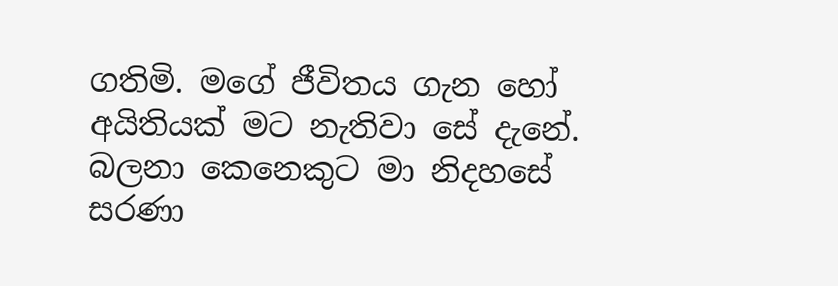ගතිමි. මගේ ජීවිතය ගැන හෝ අයිතියක් මට නැතිවා සේ දැනේ. බලනා කෙනෙකුට මා නිදහසේ සරණා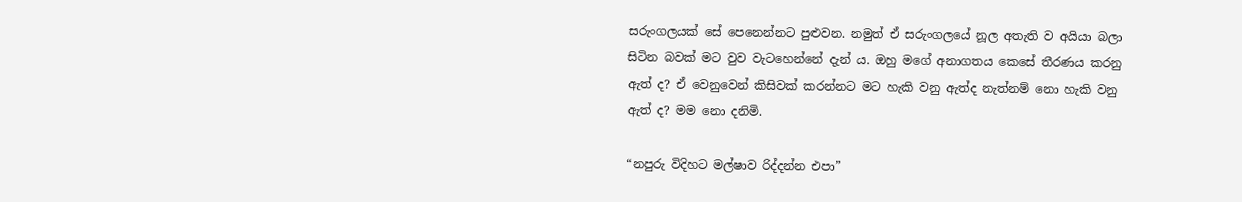සරුංගලයක් සේ පෙනෙන්නට පුළුවන. නමුත් ඒ සරුංගලයේ නූල අතැති ව අයියා බලා සිටින බවක් මට වුව වැටහෙන්නේ දැන් ය. ඔහු මගේ අනාගතය කෙසේ තීරණය කරනු ඇත් ද? ඒ වෙනුවෙන් කිසිවක් කරන්නට මට හැකි වනු ඇත්ද නැත්නම් නො හැකි වනු ඇත් ද? මම නො දනිමි.

“නපුරු විදිහට මල්ෂාව රිද්දන්න එපා”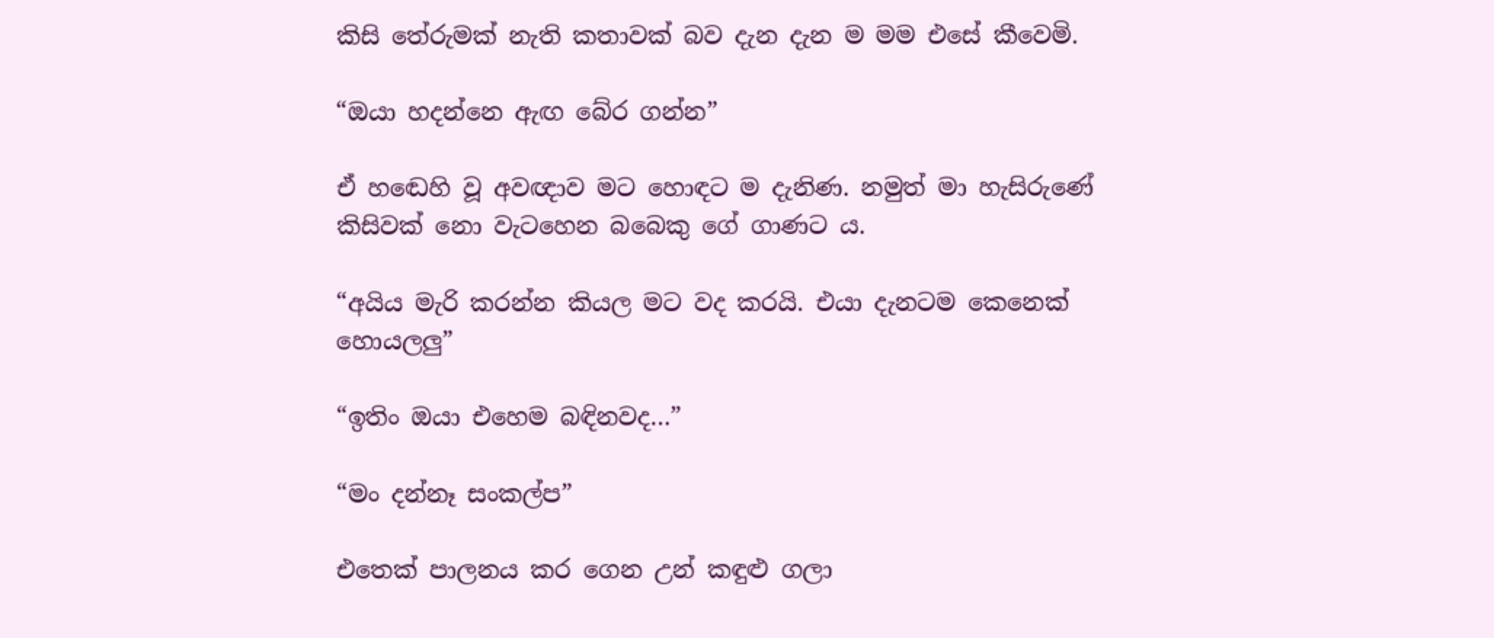කිසි තේරුමක් නැති කතාවක් බව දැන දැන ම මම එසේ කීවෙමි.

“ඔයා හදන්නෙ ඇඟ බේර ගන්න”

ඒ හඬෙහි වූ අවඥාව මට හොඳට ම දැනිණ. නමුත් මා හැසිරුණේ කිසිවක් නො වැටහෙන බබෙකු ගේ ගාණට ය.

“අයිය මැරි කරන්න කියල මට වද කරයි. එයා දැනටම කෙනෙක් හොයලලු”

“ඉතිං ඔයා එහෙම බඳිනවද…”

“මං දන්නෑ සංකල්ප”

එතෙක් පාලනය කර ගෙන උන් කඳුළු ගලා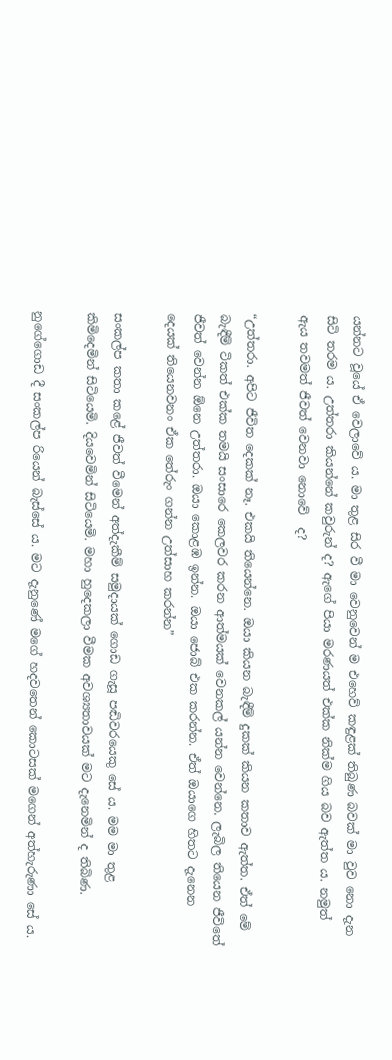යන්නට වූයේ ඒ වෙලාවේ ය. මා තුළ සිර වී මා වෙනුවෙන් ම එහෙව් කඳුළක් තිබුණ බවක් මා වුව නො දැන සිටි තරම ය. උත්තරා කියන්නේ කවුරුන් ද? ඇගේ පියා මරණයත් එක්ක නික්ම ගිය බව ඇත්ත ය. නමුත් ඇය තවමත් ජීවත් වෙනවා නොවේ  ද?

“උත්තරා. අපිට ජීවිත දෙකක් නෑ. එකයි තියෙන්නෙ. ඔයා කියන බැඳීම් දුකක් කියන කතාව ඇත්ත. ඒත් මේ බැඳීම් ටිකත් එක්ක තමයි සංසාරෙ කෙලවර කරන ආත්මයක් වෙනකල් යන්න වෙන්නෙ. ලැබිල තියෙන ජීවිතේ ජීවත් වෙන්න ඕනෙ උත්තරා. ඔයා කොළඹ ඉන්න. ඔයා ජොබ් එක කරන්න. ඒත් ඔයාගෙ හිතට දැනෙන දෙයක් තියෙනවනං ඒක තේරුං ගන්න උත්සාහ කරන්න”

සංකල්ප කතා කළේ ජීවත් වීමෙන් අත්දැකීම් සමුදායක් ගොඩ ගැසූ පඬිවරයෙකු සේ ය. මම මා තුළ කිමිදෙමින් සිටියෙමි. දියවෙමින් සිටියෙමි. මහා හුදෙකලා වීමක අවශ්‍යතාවයක් මට දැනෙමින් ද තිබිණ.

නුගේගොඩ දී සංකල්ප රියෙන් බැස්සේ ය. මට දැනුණේ මගේ හදවතෙන් කොටසක් මගෙන් අත්හැරුණා සේ ය.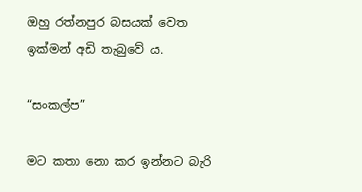ඔහු රත්නපුර බසයක් වෙත ඉක්මන් අඩි තැබුවේ ය.

“සංකල්ප”

මට කතා නො කර ඉන්නට බැරි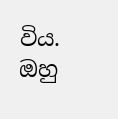විය. ඔහු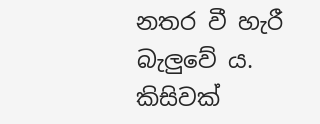නතර වී හැරී බැලුවේ ය. කිසිවක්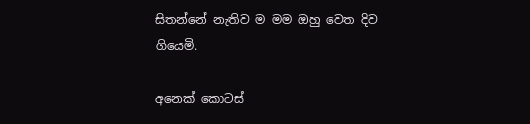සිතන්නේ නැතිව ම මම ඔහු වෙත දිව ගියෙමි.

අනෙක් කොටස්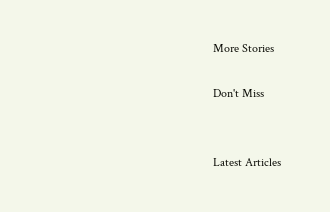More Stories

Don't Miss


Latest Articles